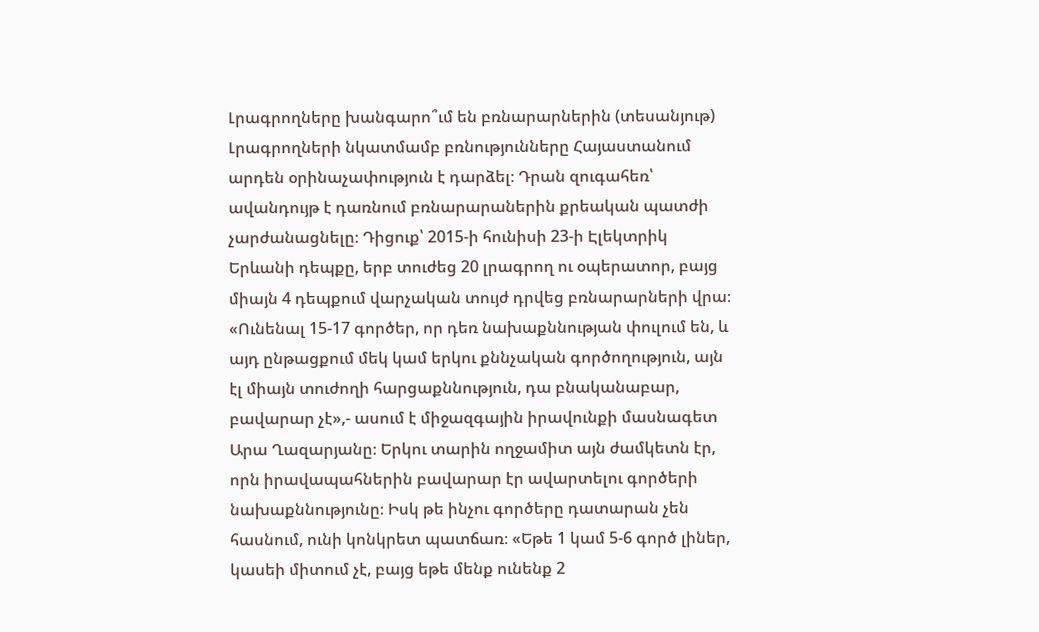Լրագրողները խանգարո՞ւմ են բռնարարներին (տեսանյութ)
Լրագրողների նկատմամբ բռնությունները Հայաստանում արդեն օրինաչափություն է դարձել։ Դրան զուգահեռ՝ ավանդույթ է դառնում բռնարարաներին քրեական պատժի չարժանացնելը։ Դիցուք՝ 2015-ի հունիսի 23-ի Էլեկտրիկ Երևանի դեպքը, երբ տուժեց 20 լրագրող ու օպերատոր, բայց միայն 4 դեպքում վարչական տույժ դրվեց բռնարարների վրա։ «Ունենալ 15-17 գործեր, որ դեռ նախաքննության փուլում են, և այդ ընթացքում մեկ կամ երկու քննչական գործողություն, այն էլ միայն տուժողի հարցաքննություն, դա բնականաբար, բավարար չէ»,- ասում է միջազգային իրավունքի մասնագետ Արա Ղազարյանը։ Երկու տարին ողջամիտ այն ժամկետն էր, որն իրավապահներին բավարար էր ավարտելու գործերի նախաքննությունը։ Իսկ թե ինչու գործերը դատարան չեն հասնում, ունի կոնկրետ պատճառ։ «Եթե 1 կամ 5-6 գործ լիներ, կասեի միտում չէ, բայց եթե մենք ունենք 2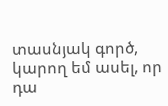տասնյակ գործ, կարող եմ ասել, որ դա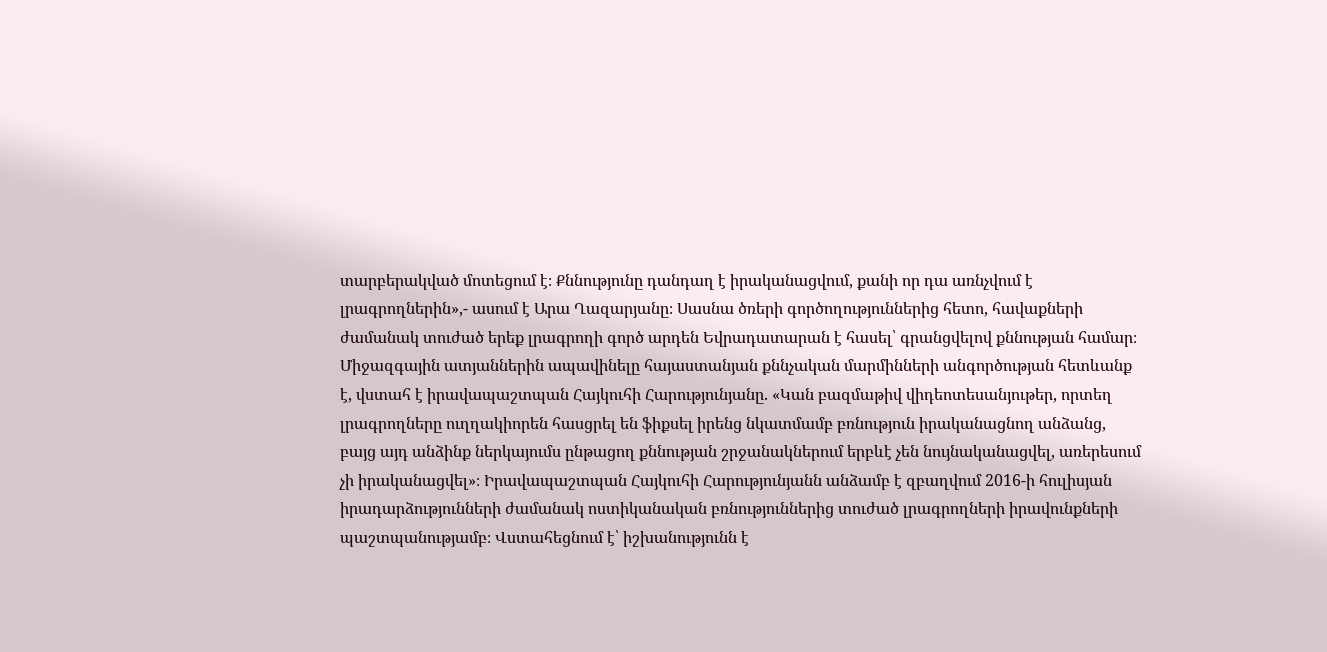տարբերակված մոտեցում է։ Քննությունը դանդաղ է իրականացվում, քանի որ դա առնչվում է լրագրողներին»,- ասում է Արա Ղազարյանը։ Սասնա ծռերի գործողություններից հետո, հավաքների ժամանակ տուժած երեք լրագրողի գործ արդեն Եվրադատարան է հասել՝ գրանցվելով քննության համար։ Միջազգային ատյաններին ապավինելը հայաստանյան քննչական մարմինների անգործության հետևանք է, վստահ է իրավապաշտպան Հայկուհի Հարությունյանը. «Կան բազմաթիվ վիդեոտեսանյութեր, որտեղ լրագրողները ուղղակիորեն հասցրել են ֆիքսել իրենց նկատմամբ բռնություն իրականացնող անձանց, բայց այդ անձինք ներկայումս ընթացող քննության շրջանակներում երբևէ չեն նույնականացվել, առերեսում չի իրականացվել»։ Իրավապաշտպան Հայկուհի Հարությունյանն անձամբ է զբաղվում 2016-ի հուլիսյան իրադարձությունների ժամանակ ոստիկանական բռնություններից տուժած լրագրողների իրավունքների պաշտպանությամբ։ Վստահեցնում է՝ իշխանությունն է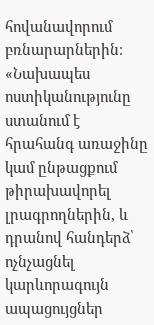հովանավորում բռնարարներին։ «Նախապես ոստիկանությունը ստանում է հրահանգ առաջինը կամ ընթացքում թիրախավորել լրագրողներին, և դրանով հանդերձ՝ ոչնչացնել կարևորագույն ապացույցներ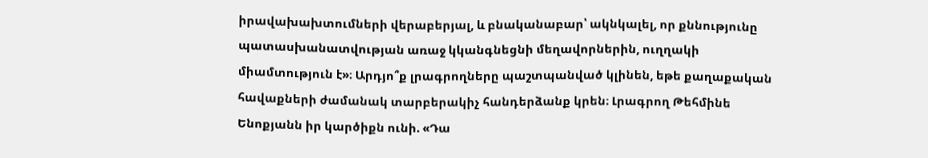իրավախախտումների վերաբերյալ, և բնականաբար՝ ակնկալել, որ քննությունը պատասխանատվության առաջ կկանգնեցնի մեղավորներին, ուղղակի միամտություն է»։ Արդյո՞ք լրագրողները պաշտպանված կլինեն, եթե քաղաքական հավաքների ժամանակ տարբերակիչ հանդերձանք կրեն։ Լրագրող Թեհմինե Ենոքյանն իր կարծիքն ունի. «Դա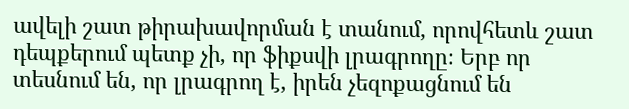ավելի շատ թիրախավորման է տանում, որովհետև շատ դեպքերում պետք չի, որ ֆիքսվի լրագրողը։ Երբ որ տեսնում են, որ լրագրող է, իրեն չեզոքացնում են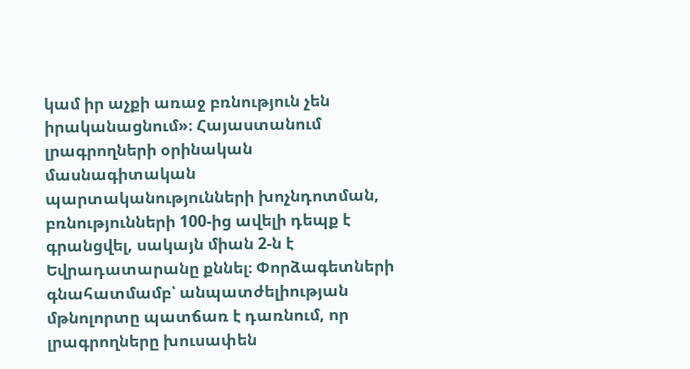կամ իր աչքի առաջ բռնություն չեն իրականացնում»։ Հայաստանում լրագրողների օրինական մասնագիտական պարտականությունների խոչնդոտման, բռնությունների 100-ից ավելի դեպք է գրանցվել, սակայն միան 2-ն է Եվրադատարանը քննել։ Փորձագետների գնահատմամբ՝ անպատժելիության մթնոլորտը պատճառ է դառնում, որ լրագրողները խուսափեն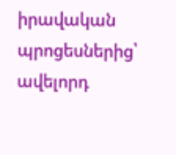իրավական պրոցեսներից՝ ավելորդ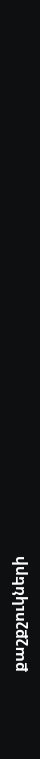քաշքշուկների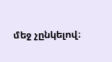մեջ չընկելով։